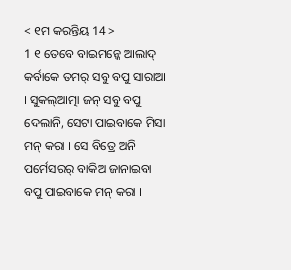< ୧ମ କରନ୍ତିୟ 14 >
1 ୧ ତେବେ ବାଇମନ୍କେ ଆଲାଦ୍ କର୍ବାକେ ତମର୍ ସବୁ ବପୁ ସାରାଆ । ସୁକଲ୍ଆତ୍ମା ଜନ୍ ସବୁ ବପୁ ଦେଲାନି, ସେଟା ପାଇବାକେ ମିସା ମନ୍ କରା । ସେ ବିତ୍ରେ ଅନି ପର୍ମେସରର୍ ବାକିଅ ଜାନାଇବା ବପୁ ପାଇବାକେ ମନ୍ କରା ।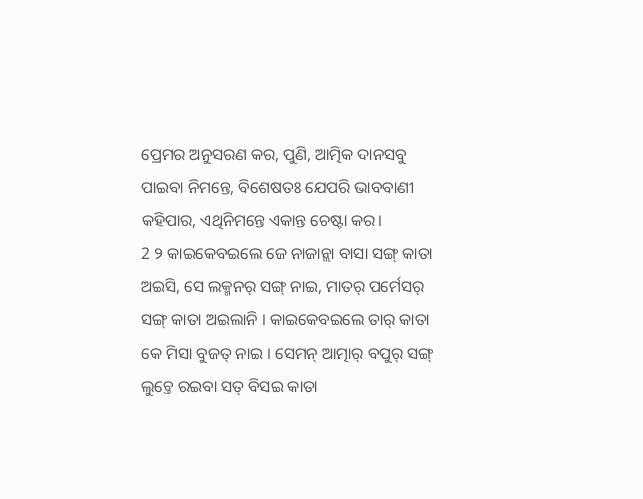ପ୍ରେମର ଅନୁସରଣ କର, ପୁଣି, ଆତ୍ମିକ ଦାନସବୁ ପାଇବା ନିମନ୍ତେ, ବିଶେଷତଃ ଯେପରି ଭାବବାଣୀ କହିପାର, ଏଥିନିମନ୍ତେ ଏକାନ୍ତ ଚେଷ୍ଟା କର।
2 ୨ କାଇକେବଇଲେ ଜେ ନାଜାନ୍ଲା ବାସା ସଙ୍ଗ୍ କାତା ଅଇସି, ସେ ଲକ୍ମନର୍ ସଙ୍ଗ୍ ନାଇ, ମାତର୍ ପର୍ମେସର୍ ସଙ୍ଗ୍ କାତା ଅଇଲାନି । କାଇକେବଇଲେ ତାର୍ କାତା କେ ମିସା ବୁଜତ୍ ନାଇ । ସେମନ୍ ଆତ୍ମାର୍ ବପୁର୍ ସଙ୍ଗ୍ ଲୁଚ୍ତେ ରଇବା ସତ୍ ବିସଇ କାତା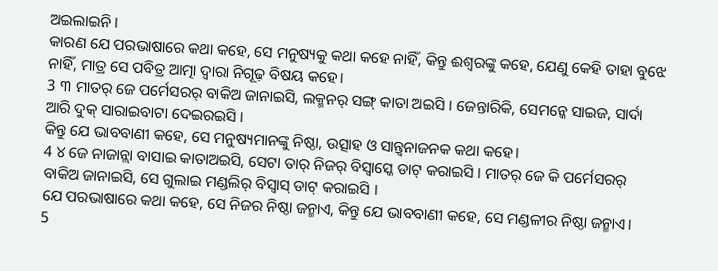ଅଇଲାଇନି ।
କାରଣ ଯେ ପରଭାଷାରେ କଥା କହେ, ସେ ମନୁଷ୍ୟକୁ କଥା କହେ ନାହିଁ, କିନ୍ତୁ ଈଶ୍ବରଙ୍କୁ କହେ, ଯେଣୁ କେହି ତାହା ବୁଝେ ନାହିଁ, ମାତ୍ର ସେ ପବିତ୍ର ଆତ୍ମା ଦ୍ୱାରା ନିଗୂଢ଼ ବିଷୟ କହେ।
3 ୩ ମାତର୍ ଜେ ପର୍ମେସରର୍ ବାକିଅ ଜାନାଇସି, ଲକ୍ମନର୍ ସଙ୍ଗ୍ କାତା ଅଇସି । ଜେନ୍ତାରିକି, ସେମନ୍କେ ସାଇଜ, ସାର୍ଦା ଆରି ଦୁକ୍ ସାରାଇବାଟା ଦେଇରଇସି ।
କିନ୍ତୁ ଯେ ଭାବବାଣୀ କହେ, ସେ ମନୁଷ୍ୟମାନଙ୍କୁ ନିଷ୍ଠା, ଉତ୍ସାହ ଓ ସାନ୍ତ୍ୱନାଜନକ କଥା କହେ।
4 ୪ ଜେ ନାଜାନ୍ଲା ବାସାଇ କାତାଅଇସି, ସେଟା ତାର୍ ନିଜର୍ ବିସ୍ବାସ୍କେ ଡାଟ୍ କରାଇସି । ମାତର୍ ଜେ କି ପର୍ମେସରର୍ ବାକିଅ ଜାନାଇସି, ସେ ଗୁଲାଇ ମଣ୍ଡଲିର୍ ବିସ୍ବାସ୍ ଡାଟ୍ କରାଇସି ।
ଯେ ପରଭାଷାରେ କଥା କହେ, ସେ ନିଜର ନିଷ୍ଠା ଜନ୍ମାଏ, କିନ୍ତୁ ଯେ ଭାବବାଣୀ କହେ, ସେ ମଣ୍ଡଳୀର ନିଷ୍ଠା ଜନ୍ମାଏ।
5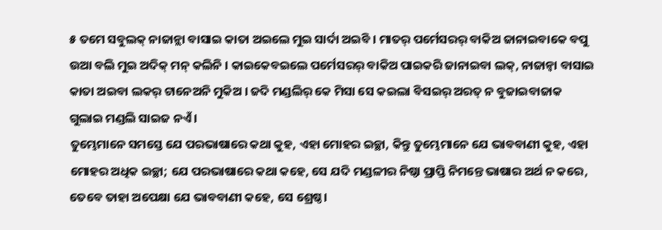୫ ତମେ ସବୁଲକ୍ ନାଜାନ୍ଲା ବାସାଇ କାତା ଅଇଲେ ମୁଇ ସାର୍ଦା ଅଇବି । ମାତର୍ ପର୍ମେସରର୍ ବାକିଅ ଜାନାଇବାକେ ବପୁ ଉଆ ବଲି ମୁଇ ଅଦିକ୍ ମନ୍ କଲିନି । କାଇକେବଇଲେ ପର୍ମେସରର୍ ବାକିଅ ପାଇକରି ଜାନାଇବା ଲକ୍, ନାଜାନ୍ବା ବାସାଇ କାତା ଅଇବା ଲକର୍ ଟାନେଅନି ମୁକିଅ । ଜଦି ମଣ୍ଡଲିର୍ କେ ମିସା ସେ କଇଲା ବିସଇର୍ ଅରତ୍ ନ ବୁଜାଇବାଜାକ ଗୁଲାଇ ମଣ୍ଡଲି ସାଇଜ ନଏଁ ।
ତୁମ୍ଭେମାନେ ସମସ୍ତେ ଯେ ପରଭାଷାରେ କଥା କୁହ, ଏହା ମୋହର ଇଚ୍ଛା, କିନ୍ତୁ ତୁମ୍ଭେମାନେ ଯେ ଭାବବାଣୀ କୁହ, ଏହା ମୋହର ଅଧିକ ଇଚ୍ଛା; ଯେ ପରଭାଷାରେ କଥା କହେ, ସେ ଯଦି ମଣ୍ଡଳୀର ନିଷ୍ଠା ପ୍ରାପ୍ତି ନିମନ୍ତେ ଭାଷାର ଅର୍ଥ ନ କରେ, ତେବେ ତାହା ଅପେକ୍ଷା ଯେ ଭାବବାଣୀ କହେ, ସେ ଶ୍ରେଷ୍ଠ।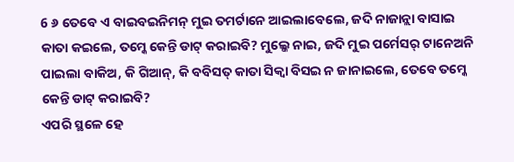6 ୬ ତେବେ ଏ ବାଇବଇନିମନ୍ ମୁଇ ତମର୍ଟାନେ ଆଇଲାବେଲେ, ଜଦି ନାଜାନ୍ଲା ବାସାଇ କାତା କଇଲେ, ତମ୍କେ କେନ୍ତି ଡାଟ୍ କରାଇବି? ମୁଲ୍କେ ନାଇ, ଜଦି ମୁଇ ପର୍ମେସର୍ ଟାନେଅନି ପାଇଲା ବାକିଅ, କି ଗିଆନ୍, କି ବବିସତ୍ କାତା ସିକ୍ବା ବିସଇ ନ ଜାନାଇଲେ, ତେବେ ତମ୍କେ କେନ୍ତି ଡାଟ୍ କରାଇବି?
ଏପରି ସ୍ଥଳେ ହେ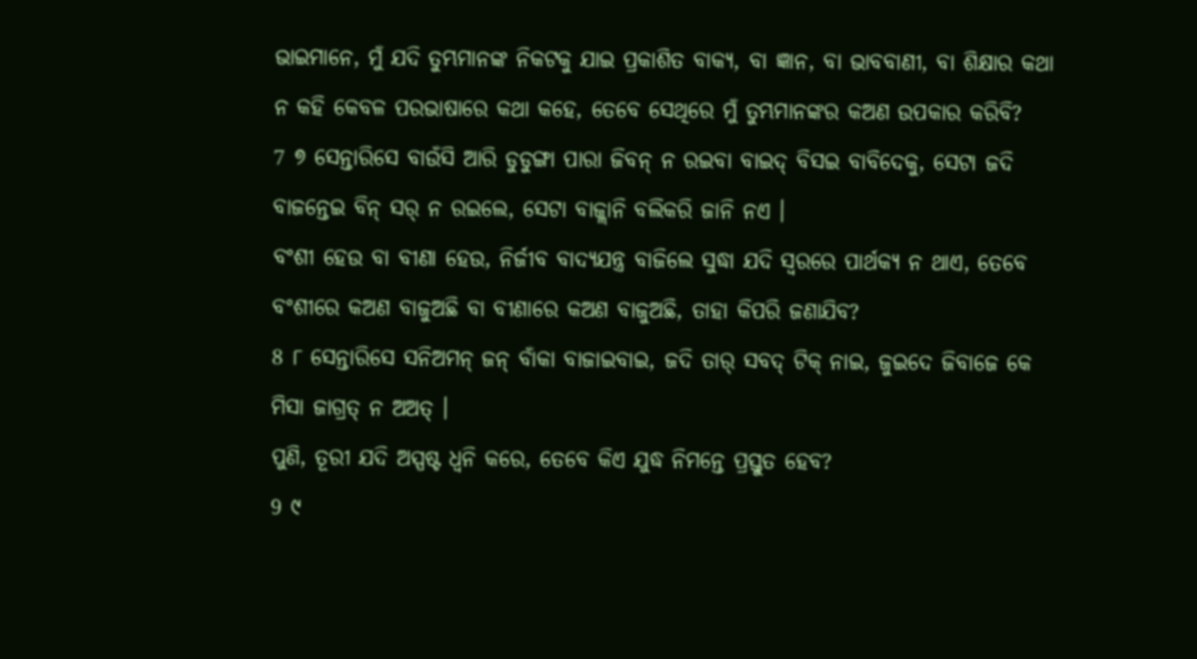ଭାଇମାନେ, ମୁଁ ଯଦି ତୁମ୍ଭମାନଙ୍କ ନିକଟକୁ ଯାଇ ପ୍ରକାଶିତ ବାକ୍ୟ, ବା ଜ୍ଞାନ, ବା ଭାବବାଣୀ, ବା ଶିକ୍ଷାର କଥା ନ କହି କେବଳ ପରଭାଷାରେ କଥା କହେ, ତେବେ ସେଥିରେ ମୁଁ ତୁମ୍ଭମାନଙ୍କର କଅଣ ଉପକାର କରିବି?
7 ୭ ସେନ୍ତାରିସେ ବାଉଁସି ଆରି ଡୁଡୁଙ୍ଗା ପାରା ଜିବନ୍ ନ ରଇବା ବାଇଦ୍ ବିସଇ ବାବିଦେକୁ, ସେଟା ଜଦି ବାଜନ୍ତେଇ ବିନ୍ ସର୍ ନ ରଇଲେ, ସେଟା ବାଜ୍ଲାନି ବଲିକରି ଜାନି ନଏ ।
ବଂଶୀ ହେଉ ବା ବୀଣା ହେଉ, ନିର୍ଜୀବ ବାଦ୍ୟଯନ୍ତ୍ର ବାଜିଲେ ସୁଦ୍ଧା ଯଦି ସ୍ୱରରେ ପାର୍ଥକ୍ୟ ନ ଥାଏ, ତେବେ ବଂଶୀରେ କଅଣ ବାଜୁଅଛି ବା ବୀଣାରେ କଅଣ ବାଜୁଅଛି, ତାହା କିପରି ଜଣାଯିବ?
8 ୮ ସେନ୍ତାରିସେ ସନିଅମନ୍ ଜନ୍ ବାଁକା ବାଜାଇବାଇ, ଜଦି ତାର୍ ସବଦ୍ ଟିକ୍ ନାଇ, ଜୁଇଦେ ଜିବାଜେ କେ ମିସା ଜାଗ୍ରତ୍ ନ ଅଅତ୍ ।
ପୁଣି, ତୂରୀ ଯଦି ଅସ୍ପଷ୍ଟ ଧ୍ୱନି କରେ, ତେବେ କିଏ ଯୁଦ୍ଧ ନିମନ୍ତେ ପ୍ରସ୍ତୁତ ହେବ?
9 ୯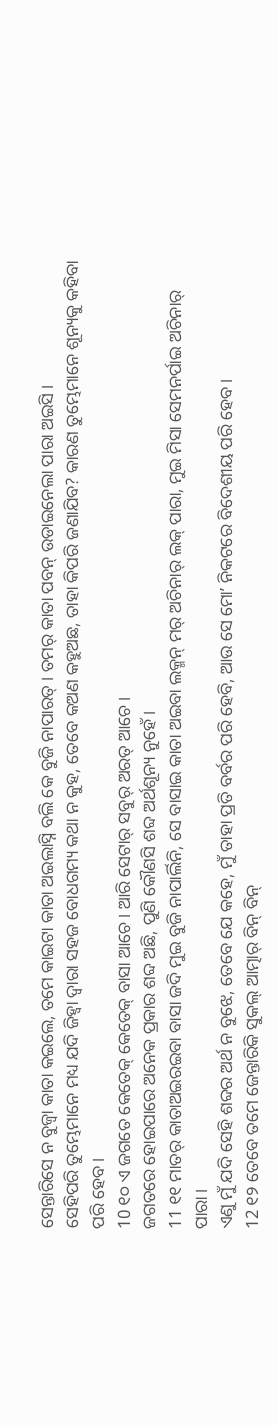ସେନ୍ତାରିସେ ନ ବୁଜ୍ବା କାତା କଇଲେ, ତମେ କାଇଟା କାତା ଅଇଲାସ୍ନି ବଲି କେ ବୁଜି ନାପାରତ୍ । ତମର୍ କାତା ପବନ୍ ଉଡାଇନେଲା ପାରା ଅଇସି ।
ସେହିପରି ତୁମ୍ଭେମାନେ ମଧ୍ୟ ଯଦି ଜିହ୍ୱା ଦ୍ୱାରା ସହଜ ବୋଧଗମ୍ୟ କଥା ନ କୁହ, ତେବେ କଅଣ କହୁଅଛ, ତାହା କିପରି ଜଣାଯିବ? କାରଣ ତୁମ୍ଭେମାନେ ଶୂନ୍ୟକୁ କହିବା ପରି ହେବ।
10 ୧୦ ଏ ଜଗତେ କେତେକ୍ କେତେକ୍ ବାସା ଆଚେ । ଆରି ସେଟାର୍ ସବୁର୍ ଅରତ୍ ଆଚେ ।
ଜଗତରେ ହୋଇପାରେ ଅନେକ ପ୍ରକାର ଶବ୍ଦ ଅଛି, ପୁଣି କୌଣସି ଶବ୍ଦ ଅର୍ଥଶୂନ୍ୟ ନୁହେଁ।
11 ୧୧ ମାତର୍ କାତାଅଇରଇବା ବାସା ଜଦି ମୁଇ ବୁଜି ନାପାର୍ଲିନି, ସେ ବାସାଇ କାତା ଅଇବା ଲକ୍ମନ୍ ମର୍ ଅଚିନାର୍ ଲକ୍ ପାରା, ମୁଇ ମିସା ସେମନର୍ପାଇ ଅଚିନାର୍ ପାରା ।
ଏଣୁ ମୁଁ ଯଦି ସେହି ଶବ୍ଦର ଅର୍ଥ ନ ବୁଝେ, ତେବେ ଯେ କହେ, ମୁଁ ତାହା ପ୍ରତି ବର୍ବର ପରି ହେବି, ଆଉ ସେ ମୋʼ ନିକଟରେ ବିଦେଶୀୟ ପରି ହେବ।
12 ୧୨ ତେବେ ତମେ ଜେନ୍ତାରିକି ସୁକଲ୍ ଆତ୍ମାର୍ ବିନ୍ ବିନ୍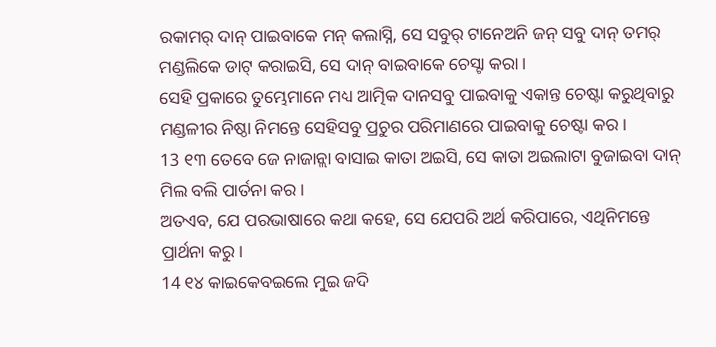ରକାମର୍ ଦାନ୍ ପାଇବାକେ ମନ୍ କଲାସ୍ନି, ସେ ସବୁର୍ ଟାନେଅନି ଜନ୍ ସବୁ ଦାନ୍ ତମର୍ ମଣ୍ଡଲିକେ ଡାଟ୍ କରାଇସି, ସେ ଦାନ୍ ବାଇବାକେ ଚେସ୍ଟା କରା ।
ସେହି ପ୍ରକାରେ ତୁମ୍ଭେମାନେ ମଧ୍ୟ ଆତ୍ମିକ ଦାନସବୁ ପାଇବାକୁ ଏକାନ୍ତ ଚେଷ୍ଟା କରୁଥିବାରୁ ମଣ୍ଡଳୀର ନିଷ୍ଠା ନିମନ୍ତେ ସେହିସବୁ ପ୍ରଚୁର ପରିମାଣରେ ପାଇବାକୁ ଚେଷ୍ଟା କର।
13 ୧୩ ତେବେ ଜେ ନାଜାନ୍ଲା ବାସାଇ କାତା ଅଇସି, ସେ କାତା ଅଇଲାଟା ବୁଜାଇବା ଦାନ୍ ମିଲ ବଲି ପାର୍ତନା କର ।
ଅତଏବ, ଯେ ପରଭାଷାରେ କଥା କହେ, ସେ ଯେପରି ଅର୍ଥ କରିପାରେ, ଏଥିନିମନ୍ତେ ପ୍ରାର୍ଥନା କରୁ।
14 ୧୪ କାଇକେବଇଲେ ମୁଇ ଜଦି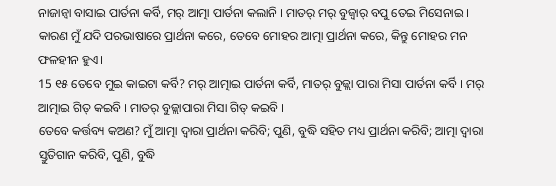ନାଜାନ୍ବା ବାସାଇ ପାର୍ତନା କର୍ବି, ମର୍ ଆତ୍ମା ପାର୍ତନା କଲାନି । ମାତର୍ ମର୍ ବୁଜ୍ବାର୍ ବପୁ ତେଇ ମିସେନାଇ ।
କାରଣ ମୁଁ ଯଦି ପରଭାଷାରେ ପ୍ରାର୍ଥନା କରେ, ତେବେ ମୋହର ଆତ୍ମା ପ୍ରାର୍ଥନା କରେ, କିନ୍ତୁ ମୋହର ମନ ଫଳହୀନ ହୁଏ।
15 ୧୫ ତେବେ ମୁଇ କାଇଟା କର୍ବି? ମର୍ ଆତ୍ମାଇ ପାର୍ତନା କର୍ବି, ମାତର୍ ବୁଜ୍ଲା ପାରା ମିସା ପାର୍ତନା କର୍ବି । ମର୍ ଆତ୍ମାଇ ଗିତ୍ କଇବି । ମାତର୍ ବୁଜ୍ଲାପାରା ମିସା ଗିତ୍ କଇବି ।
ତେବେ କର୍ତ୍ତବ୍ୟ କଅଣ? ମୁଁ ଆତ୍ମା ଦ୍ୱାରା ପ୍ରାର୍ଥନା କରିବି; ପୁଣି, ବୁଦ୍ଧି ସହିତ ମଧ୍ୟ ପ୍ରାର୍ଥନା କରିବି; ଆତ୍ମା ଦ୍ୱାରା ସ୍ତୁତିଗାନ କରିବି, ପୁଣି, ବୁଦ୍ଧି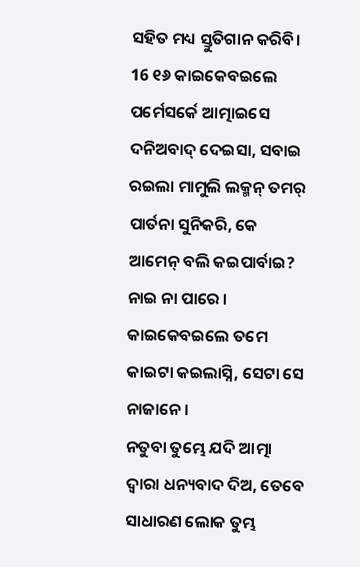ସହିତ ମଧ୍ୟ ସ୍ତୁତିଗାନ କରିବି।
16 ୧୬ କାଇକେବଇଲେ ପର୍ମେସର୍କେ ଆତ୍ମାଇସେ ଦନିଅବାଦ୍ ଦେଇସା, ସବାଇ ରଇଲା ମାମୁଲି ଲକ୍ମନ୍ ତମର୍ ପାର୍ତନା ସୁନିକରି, କେ ଆମେନ୍ ବଲି କଇପାର୍ବାଇ? ନାଇ ନା ପାରେ । କାଇକେବଇଲେ ତମେ କାଇଟା କଇଲାସ୍ନି, ସେଟା ସେ ନାଜାନେ ।
ନତୁବା ତୁମ୍ଭେ ଯଦି ଆତ୍ମା ଦ୍ୱାରା ଧନ୍ୟବାଦ ଦିଅ, ତେବେ ସାଧାରଣ ଲୋକ ତୁମ୍ଭ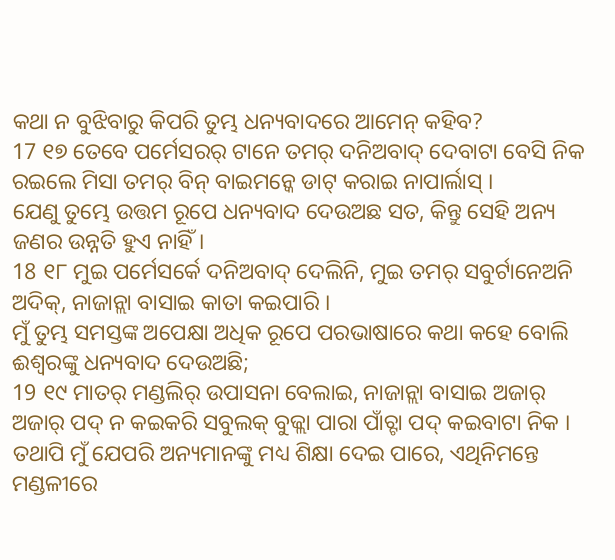କଥା ନ ବୁଝିବାରୁ କିପରି ତୁମ୍ଭ ଧନ୍ୟବାଦରେ ଆମେନ୍ କହିବ?
17 ୧୭ ତେବେ ପର୍ମେସରର୍ ଟାନେ ତମର୍ ଦନିଅବାଦ୍ ଦେବାଟା ବେସି ନିକ ରଇଲେ ମିସା ତମର୍ ବିନ୍ ବାଇମନ୍କେ ଡାଟ୍ କରାଇ ନାପାର୍ଲାସ୍ ।
ଯେଣୁ ତୁମ୍ଭେ ଉତ୍ତମ ରୂପେ ଧନ୍ୟବାଦ ଦେଉଅଛ ସତ, କିନ୍ତୁ ସେହି ଅନ୍ୟ ଜଣର ଉନ୍ନତି ହୁଏ ନାହିଁ।
18 ୧୮ ମୁଇ ପର୍ମେସର୍କେ ଦନିଅବାଦ୍ ଦେଲିନି, ମୁଇ ତମର୍ ସବୁର୍ଟାନେଅନି ଅଦିକ୍, ନାଜାନ୍ଲା ବାସାଇ କାତା କଇପାରି ।
ମୁଁ ତୁମ୍ଭ ସମସ୍ତଙ୍କ ଅପେକ୍ଷା ଅଧିକ ରୂପେ ପରଭାଷାରେ କଥା କହେ ବୋଲି ଈଶ୍ବରଙ୍କୁ ଧନ୍ୟବାଦ ଦେଉଅଛି;
19 ୧୯ ମାତର୍ ମଣ୍ଡଲିର୍ ଉପାସନା ବେଲାଇ, ନାଜାନ୍ଲା ବାସାଇ ଅଜାର୍ ଅଜାର୍ ପଦ୍ ନ କଇକରି ସବୁଲକ୍ ବୁଜ୍ଲା ପାରା ପାଁଚ୍ଟା ପଦ୍ କଇବାଟା ନିକ ।
ତଥାପି ମୁଁ ଯେପରି ଅନ୍ୟମାନଙ୍କୁ ମଧ୍ୟ ଶିକ୍ଷା ଦେଇ ପାରେ, ଏଥିନିମନ୍ତେ ମଣ୍ଡଳୀରେ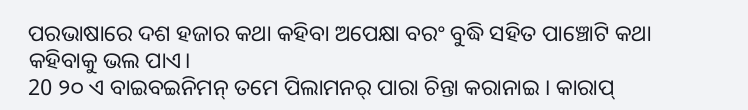ପରଭାଷାରେ ଦଶ ହଜାର କଥା କହିବା ଅପେକ୍ଷା ବରଂ ବୁଦ୍ଧି ସହିତ ପାଞ୍ଚୋଟି କଥା କହିବାକୁ ଭଲ ପାଏ।
20 ୨୦ ଏ ବାଇବଇନିମନ୍ ତମେ ପିଲାମନର୍ ପାରା ଚିନ୍ତା କରାନାଇ । କାରାପ୍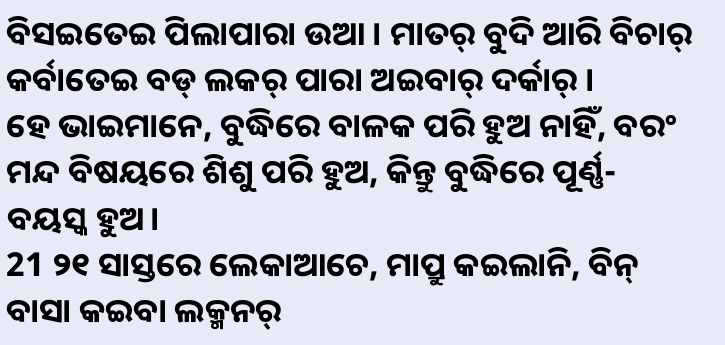ବିସଇତେଇ ପିଲାପାରା ଉଆ । ମାତର୍ ବୁଦି ଆରି ବିଚାର୍ କର୍ବାତେଇ ବଡ୍ ଲକର୍ ପାରା ଅଇବାର୍ ଦର୍କାର୍ ।
ହେ ଭାଇମାନେ, ବୁଦ୍ଧିରେ ବାଳକ ପରି ହୁଅ ନାହିଁ, ବରଂ ମନ୍ଦ ବିଷୟରେ ଶିଶୁ ପରି ହୁଅ, କିନ୍ତୁ ବୁଦ୍ଧିରେ ପୂର୍ଣ୍ଣ-ବୟସ୍କ ହୁଅ।
21 ୨୧ ସାସ୍ତରେ ଲେକାଆଚେ, ମାପ୍ରୁ କଇଲାନି, ବିନ୍ ବାସା କଇବା ଲକ୍ମନର୍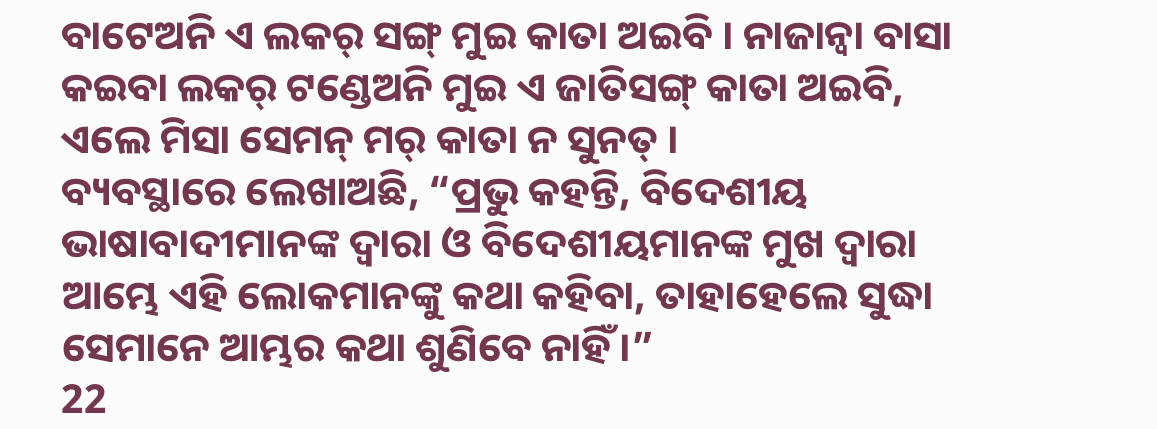ବାଟେଅନି ଏ ଲକର୍ ସଙ୍ଗ୍ ମୁଇ କାତା ଅଇବି । ନାଜାନ୍ବା ବାସା କଇବା ଲକର୍ ଟଣ୍ଡେଅନି ମୁଇ ଏ ଜାତିସଙ୍ଗ୍ କାତା ଅଇବି, ଏଲେ ମିସା ସେମନ୍ ମର୍ କାତା ନ ସୁନତ୍ ।
ବ୍ୟବସ୍ଥାରେ ଲେଖାଅଛି, “ପ୍ରଭୁ କହନ୍ତି, ବିଦେଶୀୟ ଭାଷାବାଦୀମାନଙ୍କ ଦ୍ୱାରା ଓ ବିଦେଶୀୟମାନଙ୍କ ମୁଖ ଦ୍ୱାରା ଆମ୍ଭେ ଏହି ଲୋକମାନଙ୍କୁ କଥା କହିବା, ତାହାହେଲେ ସୁଦ୍ଧା ସେମାନେ ଆମ୍ଭର କଥା ଶୁଣିବେ ନାହିଁ।”
22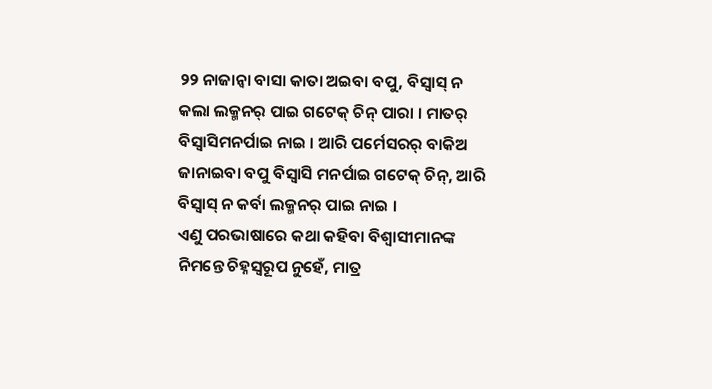୨୨ ନାଜାନ୍ବା ବାସା କାତା ଅଇବା ବପୁ, ବିସ୍ବାସ୍ ନ କଲା ଲକ୍ମନର୍ ପାଇ ଗଟେକ୍ ଚିନ୍ ପାରା । ମାତର୍ ବିସ୍ବାସିମନର୍ପାଇ ନାଇ । ଆରି ପର୍ମେସରର୍ ବାକିଅ ଜାନାଇବା ବପୁ ବିସ୍ବାସି ମନର୍ପାଇ ଗଟେକ୍ ଚିନ୍, ଆରି ବିସ୍ବାସ୍ ନ କର୍ବା ଲକ୍ମନର୍ ପାଇ ନାଇ ।
ଏଣୁ ପରଭାଷାରେ କଥା କହିବା ବିଶ୍ୱାସୀମାନଙ୍କ ନିମନ୍ତେ ଚିହ୍ନସ୍ୱରୂପ ନୁହେଁ, ମାତ୍ର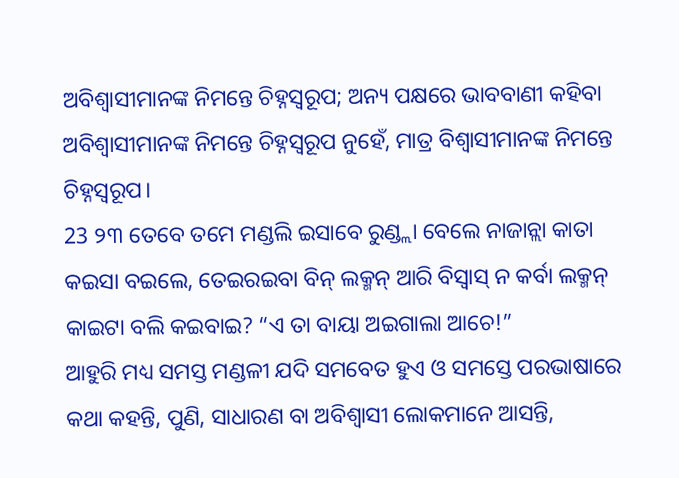ଅବିଶ୍ୱାସୀମାନଙ୍କ ନିମନ୍ତେ ଚିହ୍ନସ୍ୱରୂପ; ଅନ୍ୟ ପକ୍ଷରେ ଭାବବାଣୀ କହିବା ଅବିଶ୍ୱାସୀମାନଙ୍କ ନିମନ୍ତେ ଚିହ୍ନସ୍ୱରୂପ ନୁହେଁ, ମାତ୍ର ବିଶ୍ୱାସୀମାନଙ୍କ ନିମନ୍ତେ ଚିହ୍ନସ୍ୱରୂପ।
23 ୨୩ ତେବେ ତମେ ମଣ୍ଡଲି ଇସାବେ ରୁଣ୍ଡ୍ଲା ବେଲେ ନାଜାନ୍ଲା କାତା କଇସା ବଇଲେ, ତେଇରଇବା ବିନ୍ ଲକ୍ମନ୍ ଆରି ବିସ୍ବାସ୍ ନ କର୍ବା ଲକ୍ମନ୍ କାଇଟା ବଲି କଇବାଇ? “ଏ ତା ବାୟା ଅଇଗାଲା ଆଚେ!”
ଆହୁରି ମଧ୍ୟ ସମସ୍ତ ମଣ୍ଡଳୀ ଯଦି ସମବେତ ହୁଏ ଓ ସମସ୍ତେ ପରଭାଷାରେ କଥା କହନ୍ତି, ପୁଣି, ସାଧାରଣ ବା ଅବିଶ୍ୱାସୀ ଲୋକମାନେ ଆସନ୍ତି,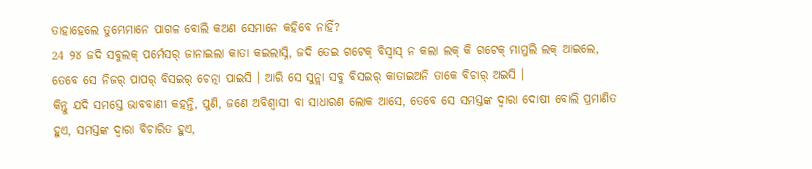ତାହାହେଲେ ତୁମ୍ଭେମାନେ ପାଗଳ ବୋଲି କଅଣ ସେମାନେ କହିବେ ନାହିଁ?
24 ୨୪ ଜଦି ସବୁଲକ୍ ପର୍ମେସର୍ ଜାନାଇଲା କାତା କଇଲାସ୍ନି, ଜଦି ତେଇ ଗଟେକ୍ ବିସ୍ବାସ୍ ନ କଲା ଲକ୍ କି ଗଟେକ୍ ମାମୁଲି ଲକ୍ ଆଇଲେ, ତେବେ ସେ ନିଜର୍ ପାପର୍ ବିସଇର୍ ଚେତ୍ନା ପାଇସି । ଆରି ସେ ସୁନ୍ଲା ସବୁ ବିସଇର୍ କାତାଇଅନି ତାକେ ବିଚାର୍ ଅଇସି ।
କିନ୍ତୁ ଯଦି ସମସ୍ତେ ଭାବବାଣୀ କହନ୍ତି, ପୁଣି, ଜଣେ ଅବିଶ୍ୱାସୀ ବା ସାଧାରଣ ଲୋକ ଆସେ, ତେବେ ସେ ସମସ୍ତଙ୍କ ଦ୍ୱାରା ଦୋଷୀ ବୋଲି ପ୍ରମାଣିତ ହୁଏ, ସମସ୍ତଙ୍କ ଦ୍ୱାରା ବିଚାରିତ ହୁଏ,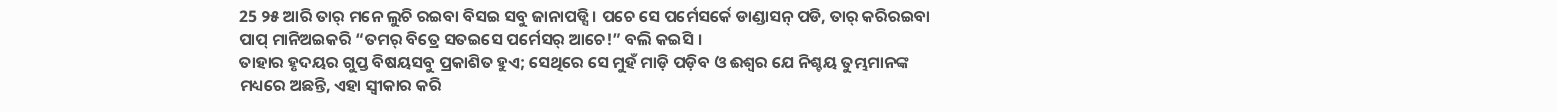25 ୨୫ ଆରି ତାର୍ ମନେ ଲୁଚି ରଇବା ବିସଇ ସବୁ ଜାନାପଡ୍ସି । ପଚେ ସେ ପର୍ମେସର୍କେ ଡାଣ୍ଡାସନ୍ ପଡି, ତାର୍ କରିରଇବା ପାପ୍ ମାନିଅଇକରି “ତମର୍ ବିତ୍ରେ ସତଇସେ ପର୍ମେସର୍ ଆଚେ!” ବଲି କଇସି ।
ତାହାର ହୃଦୟର ଗୁପ୍ତ ବିଷୟସବୁ ପ୍ରକାଶିତ ହୁଏ; ସେଥିରେ ସେ ମୁହଁ ମାଡ଼ି ପଡ଼ିବ ଓ ଈଶ୍ବର ଯେ ନିଶ୍ଚୟ ତୁମ୍ଭମାନଙ୍କ ମଧ୍ୟରେ ଅଛନ୍ତି, ଏହା ସ୍ୱୀକାର କରି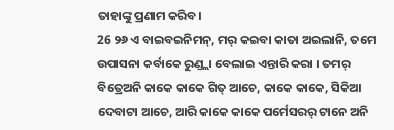ତାହାଙ୍କୁ ପ୍ରଣାମ କରିବ।
26 ୨୬ ଏ ବାଇବଇନିମନ୍, ମର୍ କଇବା କାତା ଅଇଲାନି, ତମେ ଉପାସନା କର୍ବାକେ ରୁଣ୍ଡ୍ଲା ବେଲାଇ ଏନ୍ତାରି କରା । ତମର୍ ବିତ୍ରେଅନି କାକେ କାକେ ଗିତ୍ ଆଚେ, କାକେ କାକେ, ସିକିଆ ଦେବାଟା ଆଚେ, ଆରି କାକେ କାକେ ପର୍ମେସରର୍ ଟାନେ ଅନି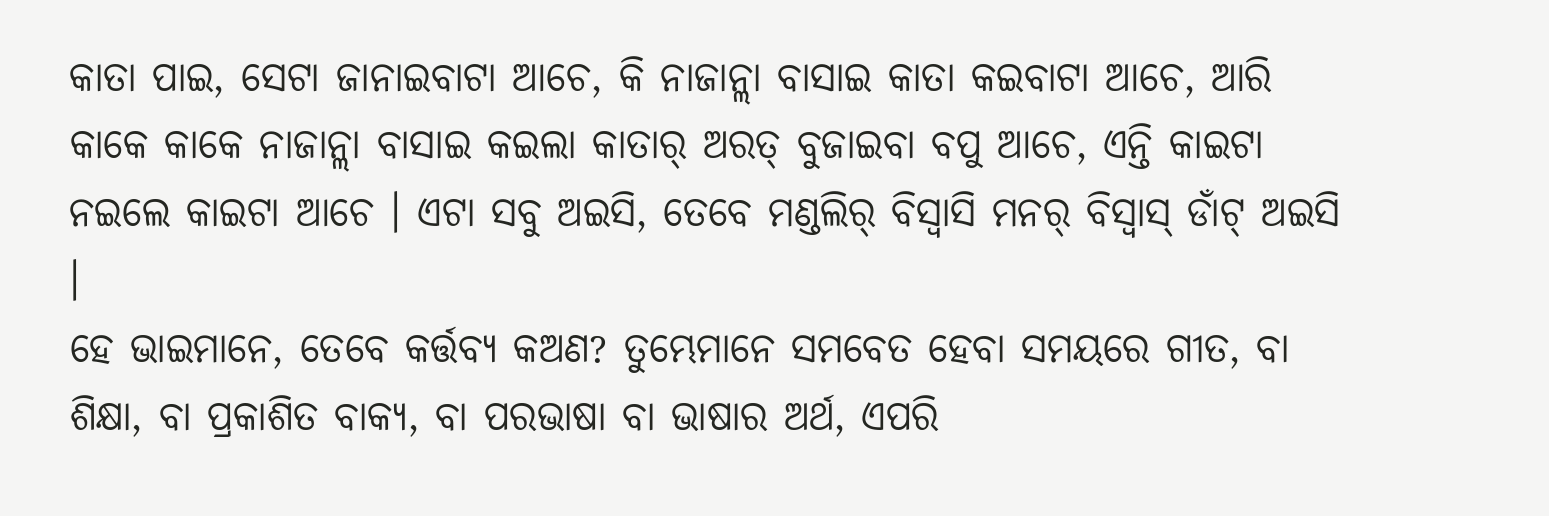କାତା ପାଇ, ସେଟା ଜାନାଇବାଟା ଆଚେ, କି ନାଜାନ୍ଲା ବାସାଇ କାତା କଇବାଟା ଆଚେ, ଆରି କାକେ କାକେ ନାଜାନ୍ଲା ବାସାଇ କଇଲା କାତାର୍ ଅରତ୍ ବୁଜାଇବା ବପୁ ଆଚେ, ଏନ୍ତି କାଇଟା ନଇଲେ କାଇଟା ଆଚେ । ଏଟା ସବୁ ଅଇସି, ତେବେ ମଣ୍ଡଲିର୍ ବିସ୍ବାସି ମନର୍ ବିସ୍ବାସ୍ ଡାଁଟ୍ ଅଇସି ।
ହେ ଭାଇମାନେ, ତେବେ କର୍ତ୍ତବ୍ୟ କଅଣ? ତୁମ୍ଭେମାନେ ସମବେତ ହେବା ସମୟରେ ଗୀତ, ବା ଶିକ୍ଷା, ବା ପ୍ରକାଶିତ ବାକ୍ୟ, ବା ପରଭାଷା ବା ଭାଷାର ଅର୍ଥ, ଏପରି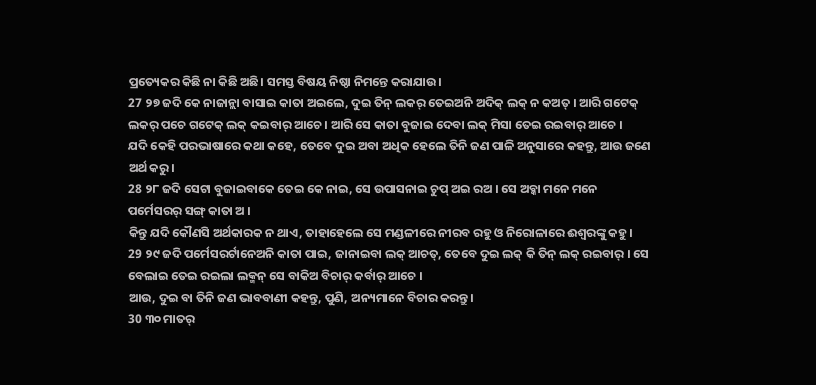ପ୍ରତ୍ୟେକର କିଛି ନା କିଛି ଅଛି। ସମସ୍ତ ବିଷୟ ନିଷ୍ଠା ନିମନ୍ତେ କରାଯାଉ।
27 ୨୭ ଜଦି କେ ନାଜାନ୍ଲା ବାସାଇ କାତା ଅଇଲେ, ଦୁଇ ତିନ୍ ଲକର୍ ତେଇଅନି ଅଦିକ୍ ଲକ୍ ନ କଅତ୍ । ଆରି ଗଟେକ୍ ଲକର୍ ପଚେ ଗଟେକ୍ ଲକ୍ କଇବାର୍ ଆଚେ । ଆରି ସେ କାତା ବୁଜାଇ ଦେବା ଲକ୍ ମିସା ତେଇ ରଇବାର୍ ଆଚେ ।
ଯଦି କେହି ପରଭାଷାରେ କଥା କହେ, ତେବେ ଦୁଇ ଅବା ଅଧିକ ହେଲେ ତିନି ଜଣ ପାଳି ଅନୁସାରେ କହନ୍ତୁ, ଆଉ ଜଣେ ଅର୍ଥ କରୁ।
28 ୨୮ ଜଦି ସେଟା ବୁଜାଇବାକେ ତେଇ କେ ନାଇ, ସେ ଉପାସନାଇ ଚୁପ୍ ଅଇ ରଅ । ସେ ଅବ୍କା ମନେ ମନେ ପର୍ମେସରର୍ ସଙ୍ଗ୍ କାତା ଅ ।
କିନ୍ତୁ ଯଦି କୌଣସି ଅର୍ଥକାରକ ନ ଥାଏ, ତାହାହେଲେ ସେ ମଣ୍ଡଳୀରେ ନୀରବ ରହୁ ଓ ନିରୋଳାରେ ଈଶ୍ବରଙ୍କୁ କହୁ।
29 ୨୯ ଜଦି ପର୍ମେସରର୍ଟାନେଅନି କାତା ପାଇ, ଜାନାଇବା ଲକ୍ ଆଚତ୍, ତେବେ ଦୁଇ ଲକ୍ କି ତିନ୍ ଲକ୍ ରଇବାର୍ । ସେ ବେଲାଇ ତେଇ ରଇଲା ଲକ୍ମନ୍ ସେ ବାକିଅ ବିଚାର୍ କର୍ବାର୍ ଆଚେ ।
ଆଉ, ଦୁଇ ବା ତିନି ଜଣ ଭାବବାଣୀ କହନ୍ତୁ, ପୁଣି, ଅନ୍ୟମାନେ ବିଚାର କରନ୍ତୁ।
30 ୩୦ ମାତର୍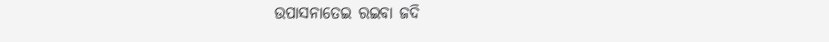ଉପାସନାତେଇ ରଇବା ଜଦି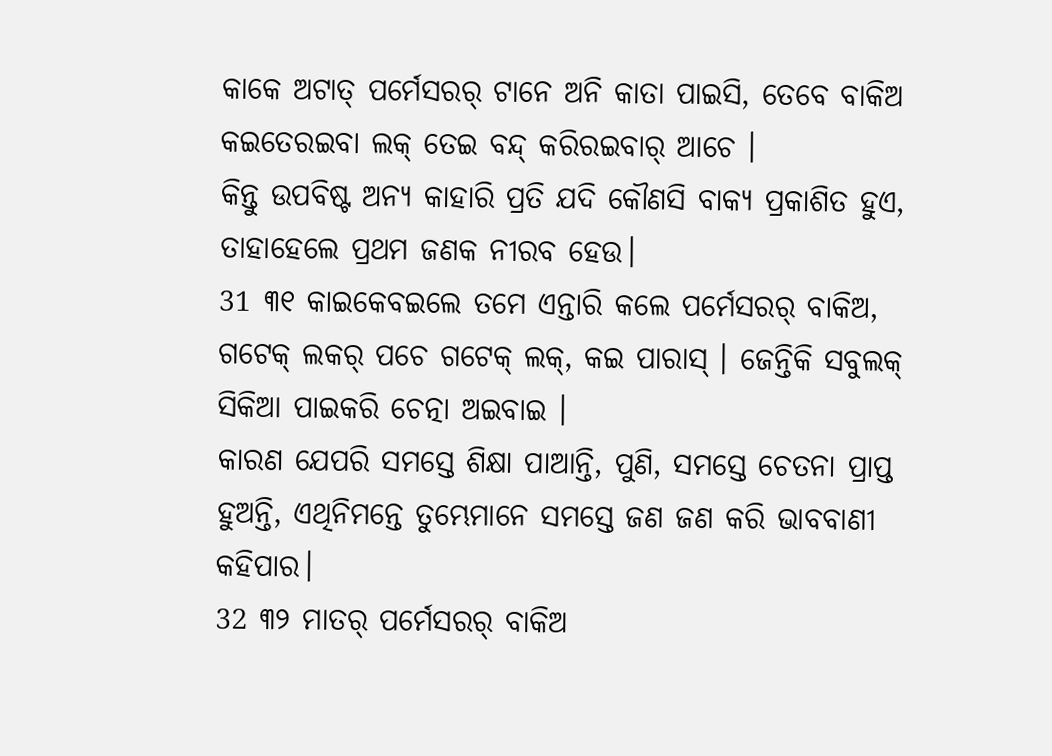କାକେ ଅଟାତ୍ ପର୍ମେସରର୍ ଟାନେ ଅନି କାତା ପାଇସି, ତେବେ ବାକିଅ କଇତେରଇବା ଲକ୍ ତେଇ ବନ୍ଦ୍ କରିରଇବାର୍ ଆଚେ ।
କିନ୍ତୁ ଉପବିଷ୍ଟ ଅନ୍ୟ କାହାରି ପ୍ରତି ଯଦି କୌଣସି ବାକ୍ୟ ପ୍ରକାଶିତ ହୁଏ, ତାହାହେଲେ ପ୍ରଥମ ଜଣକ ନୀରବ ହେଉ।
31 ୩୧ କାଇକେବଇଲେ ତମେ ଏନ୍ତାରି କଲେ ପର୍ମେସରର୍ ବାକିଅ, ଗଟେକ୍ ଲକର୍ ପଚେ ଗଟେକ୍ ଲକ୍, କଇ ପାରାସ୍ । ଜେନ୍ତିକି ସବୁଲକ୍ ସିକିଆ ପାଇକରି ଚେତ୍ନା ଅଇବାଇ ।
କାରଣ ଯେପରି ସମସ୍ତେ ଶିକ୍ଷା ପାଆନ୍ତି, ପୁଣି, ସମସ୍ତେ ଚେତନା ପ୍ରାପ୍ତ ହୁଅନ୍ତି, ଏଥିନିମନ୍ତେ ତୁମ୍ଭେମାନେ ସମସ୍ତେ ଜଣ ଜଣ କରି ଭାବବାଣୀ କହିପାର।
32 ୩୨ ମାତର୍ ପର୍ମେସରର୍ ବାକିଅ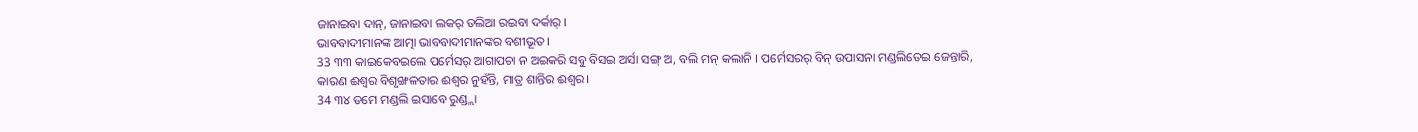ଜାନାଇବା ଦାନ୍, ଜାନାଇବା ଲକର୍ ତଲିଆ ରଇବା ଦର୍କାର୍ ।
ଭାବବାଦୀମାନଙ୍କ ଆତ୍ମା ଭାବବାଦୀମାନଙ୍କର ବଶୀଭୂତ।
33 ୩୩ କାଇକେବଇଲେ ପର୍ମେସର୍ ଆଗାପଚା ନ ଅଇକରି ସବୁ ବିସଇ ଅର୍ସା ସଙ୍ଗ୍ ଅ, ବଲି ମନ୍ କଲାନି । ପର୍ମେସରର୍ ବିନ୍ ଉପାସନା ମଣ୍ଡଲିତେଇ ଜେନ୍ତାରି,
କାରଣ ଈଶ୍ବର ବିଶୃଙ୍ଖଳତାର ଈଶ୍ବର ନୁହଁନ୍ତି, ମାତ୍ର ଶାନ୍ତିର ଈଶ୍ବର।
34 ୩୪ ତମେ ମଣ୍ଡଲି ଇସାବେ ରୁଣ୍ଡ୍ଲା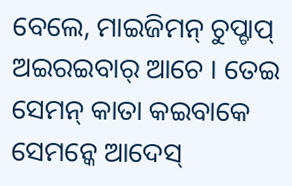ବେଲେ, ମାଇଜିମନ୍ ଚୁପ୍ଚାପ୍ ଅଇରଇବାର୍ ଆଚେ । ତେଇ ସେମନ୍ କାତା କଇବାକେ ସେମନ୍କେ ଆଦେସ୍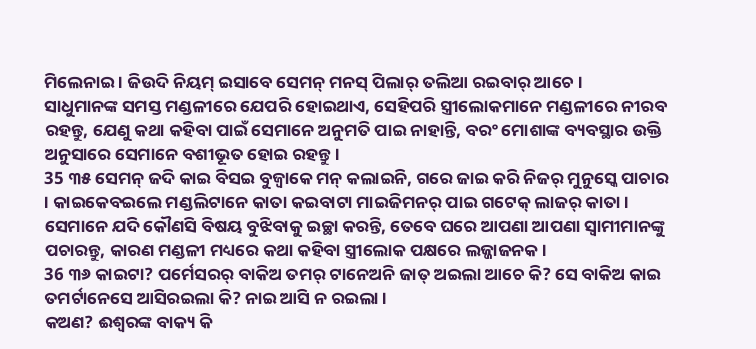ମିଲେନାଇ । ଜିଉଦି ନିୟମ୍ ଇସାବେ ସେମନ୍ ମନସ୍ ପିଲାର୍ ତଲିଆ ରଇବାର୍ ଆଚେ ।
ସାଧୁମାନଙ୍କ ସମସ୍ତ ମଣ୍ଡଳୀରେ ଯେପରି ହୋଇଥାଏ, ସେହିପରି ସ୍ତ୍ରୀଲୋକମାନେ ମଣ୍ଡଳୀରେ ନୀରବ ରହନ୍ତୁ, ଯେଣୁ କଥା କହିବା ପାଇଁ ସେମାନେ ଅନୁମତି ପାଇ ନାହାନ୍ତି, ବରଂ ମୋଶାଙ୍କ ବ୍ୟବସ୍ଥାର ଉକ୍ତି ଅନୁସାରେ ସେମାନେ ବଶୀଭୂତ ହୋଇ ରହନ୍ତୁ।
35 ୩୫ ସେମନ୍ ଜଦି କାଇ ବିସଇ ବୁଜ୍ବାକେ ମନ୍ କଲାଇନି, ଗରେ ଜାଇ କରି ନିଜର୍ ମୁନୁସ୍କେ ପାଚାର । କାଇକେବଇଲେ ମଣ୍ଡଲିଟାନେ କାତା କଇବାଟା ମାଇଜିମନର୍ ପାଇ ଗଟେକ୍ ଲାଜର୍ କାତା ।
ସେମାନେ ଯଦି କୌଣସି ବିଷୟ ବୁଝିବାକୁ ଇଚ୍ଛା କରନ୍ତି, ତେବେ ଘରେ ଆପଣା ଆପଣା ସ୍ୱାମୀମାନଙ୍କୁ ପଚାରନ୍ତୁ, କାରଣ ମଣ୍ଡଳୀ ମଧ୍ୟରେ କଥା କହିବା ସ୍ତ୍ରୀଲୋକ ପକ୍ଷରେ ଲଜ୍ଜାଜନକ।
36 ୩୬ କାଇଟା? ପର୍ମେସରର୍ ବାକିଅ ତମର୍ ଟାନେଅନି ଜାତ୍ ଅଇଲା ଆଚେ କି? ସେ ବାକିଅ କାଇ ତମର୍ଟାନେସେ ଆସିରଇଲା କି? ନାଇ ଆସି ନ ରଇଲା ।
କଅଣ? ଈଶ୍ବରଙ୍କ ବାକ୍ୟ କି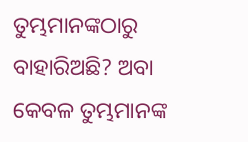ତୁମ୍ଭମାନଙ୍କଠାରୁ ବାହାରିଅଛି? ଅବା କେବଳ ତୁମ୍ଭମାନଙ୍କ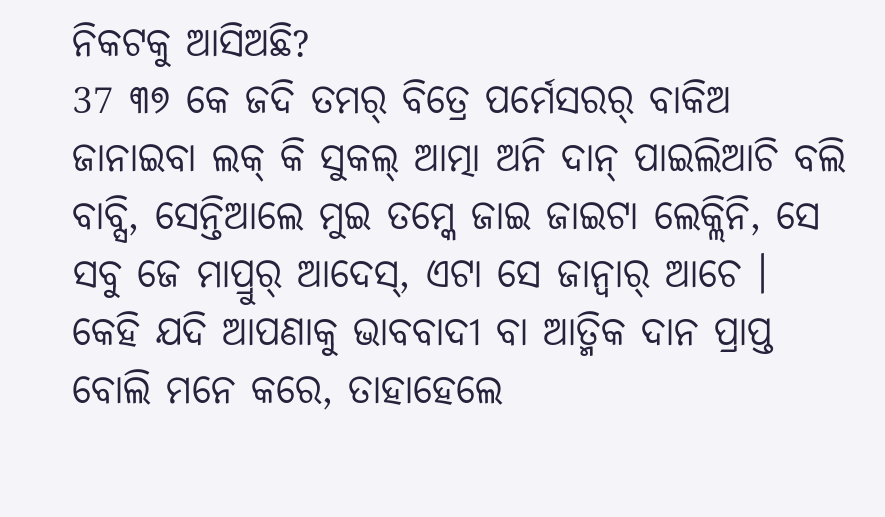ନିକଟକୁ ଆସିଅଛି?
37 ୩୭ କେ ଜଦି ତମର୍ ବିତ୍ରେ ପର୍ମେସରର୍ ବାକିଅ ଜାନାଇବା ଲକ୍ କି ସୁକଲ୍ ଆତ୍ମା ଅନି ଦାନ୍ ପାଇଲିଆଚି ବଲି ବାବ୍ସି, ସେନ୍ତିଆଲେ ମୁଇ ତମ୍କେ ଜାଇ ଜାଇଟା ଲେକ୍ଲିନି, ସେ ସବୁ ଜେ ମାପ୍ରୁର୍ ଆଦେସ୍, ଏଟା ସେ ଜାନ୍ବାର୍ ଆଚେ ।
କେହି ଯଦି ଆପଣାକୁ ଭାବବାଦୀ ବା ଆତ୍ମିକ ଦାନ ପ୍ରାପ୍ତ ବୋଲି ମନେ କରେ, ତାହାହେଲେ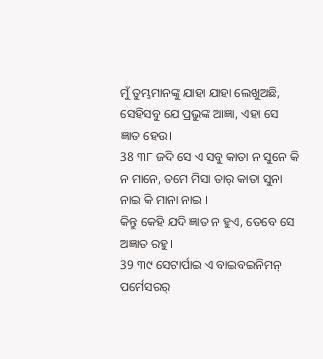ମୁଁ ତୁମ୍ଭମାନଙ୍କୁ ଯାହା ଯାହା ଲେଖୁଅଛି, ସେହିସବୁ ଯେ ପ୍ରଭୁଙ୍କ ଆଜ୍ଞା, ଏହା ସେ ଜ୍ଞାତ ହେଉ।
38 ୩୮ ଜଦି ସେ ଏ ସବୁ କାତା ନ ସୁନେ କି ନ ମାନେ, ତମେ ମିସା ତାର୍ କାତା ସୁନା ନାଇ କି ମାନା ନାଇ ।
କିନ୍ତୁ କେହି ଯଦି ଜ୍ଞାତ ନ ହୁଏ, ତେବେ ସେ ଅଜ୍ଞାତ ରହୁ।
39 ୩୯ ସେଟାର୍ପାଇ ଏ ବାଇବଇନିମନ୍ ପର୍ମେସରର୍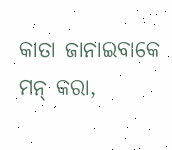କାତା ଜାନାଇବାକେ ମନ୍ କରା,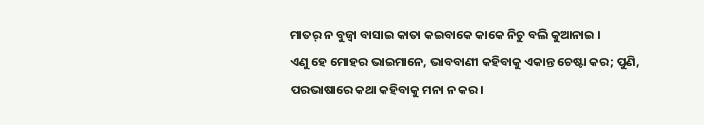ମାତର୍ ନ ବୁଜ୍ବା ବାସାଇ କାତା କଇବାକେ କାକେ ନିଚୁ ବଲି କୁଆନାଇ ।
ଏଣୁ ହେ ମୋହର ଭାଇମାନେ, ଭାବବାଣୀ କହିବାକୁ ଏକାନ୍ତ ଚେଷ୍ଟା କର; ପୁଣି, ପରଭାଷାରେ କଥା କହିବାକୁ ମନା ନ କର।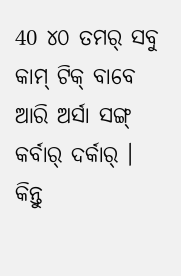40 ୪୦ ତମର୍ ସବୁ କାମ୍ ଟିକ୍ ବାବେ ଆରି ଅର୍ସା ସଙ୍ଗ୍ କର୍ବାର୍ ଦର୍କାର୍ ।
କିନ୍ତୁ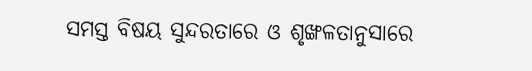ସମସ୍ତ ବିଷୟ ସୁନ୍ଦରତାରେ ଓ ଶୃଙ୍ଖଳତାନୁସାରେ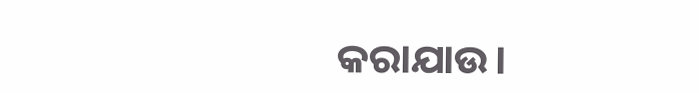କରାଯାଉ।